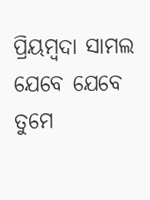ପ୍ରିୟମ୍ବଦା ସାମଲ
ଯେବେ ଯେବେ ତୁମେ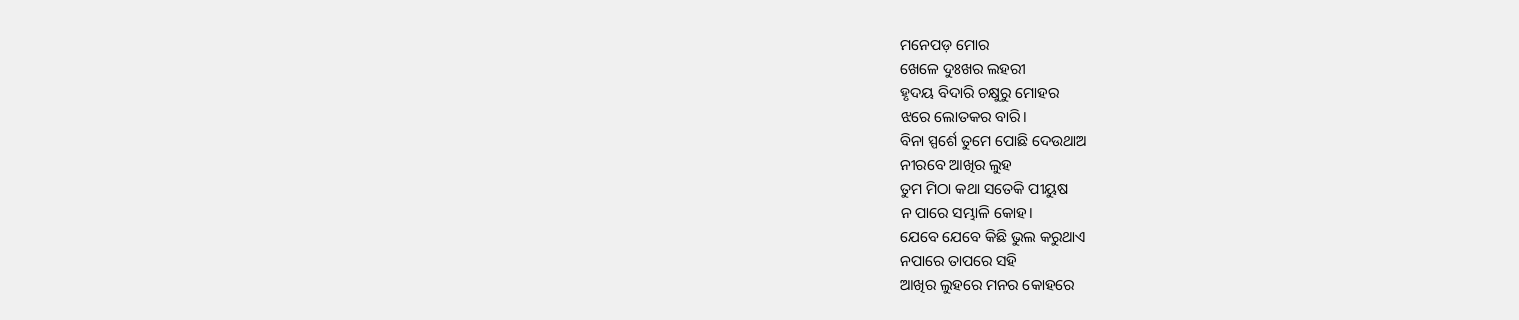ମନେପଡ଼ ମୋର
ଖେଳେ ଦୁଃଖର ଲହରୀ
ହୃଦୟ ବିଦାରି ଚକ୍ଷୁରୁ ମୋହର
ଝରେ ଲୋତକର ବାରି।
ବିନା ସ୍ପର୍ଶେ ତୁମେ ପୋଛି ଦେଉଥାଅ
ନୀରବେ ଆଖିର ଲୁହ
ତୁମ ମିଠା କଥା ସତେକି ପୀୟୁଷ
ନ ପାରେ ସମ୍ଭାଳି କୋହ।
ଯେବେ ଯେବେ କିଛି ଭୁଲ କରୁଥାଏ
ନପାରେ ତାପରେ ସହି
ଆଖିର ଲୁହରେ ମନର କୋହରେ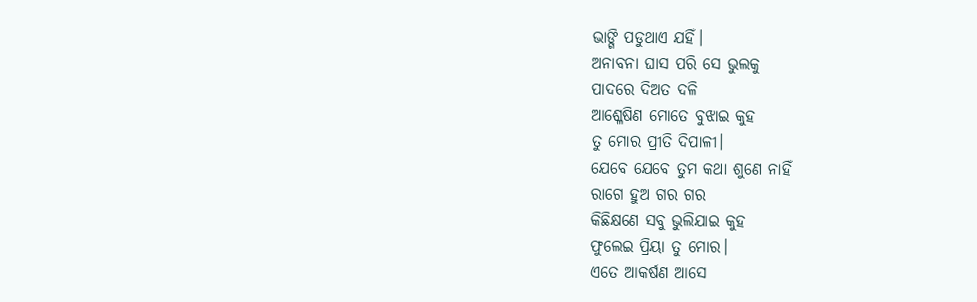ଭାଙ୍ଗି ପଡୁଥାଏ ଯହିଁ।
ଅନାବନା ଘାସ ପରି ସେ ଭୁଲକୁ
ପାଦରେ ଦିଅତ ଦଳି
ଆଶ୍ଳେଷିଣ ମୋତେ ବୁଝାଇ କୁହ
ତୁ ମୋର ପ୍ରୀତି ଦିପାଳୀ।
ଯେବେ ଯେବେ ତୁମ କଥା ଶୁଣେ ନାହିଁ
ରାଗେ ହୁଅ ଗର ଗର
କିଛିକ୍ଷଣେ ସବୁ ଭୁଲିଯାଇ କୁହ
ଫୁଲେଇ ପ୍ରିୟା ତୁ ମୋର।
ଏତେ ଆକର୍ଷଣ ଆସେ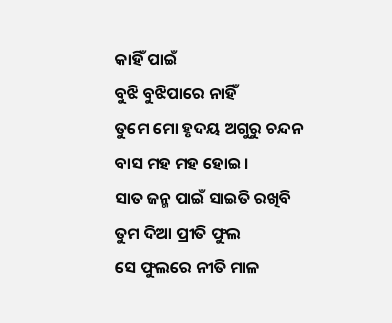କାହିଁ ପାଇଁ
ବୁଝି ବୁଝିପାରେ ନାହିଁ
ତୁମେ ମୋ ହୃଦୟ ଅଗୁରୁ ଚନ୍ଦନ
ବାସ ମହ ମହ ହୋଇ।
ସାତ ଜନ୍ମ ପାଇଁ ସାଇତି ରଖିବି
ତୁମ ଦିଆ ପ୍ରୀତି ଫୁଲ
ସେ ଫୁଲରେ ନୀତି ମାଳ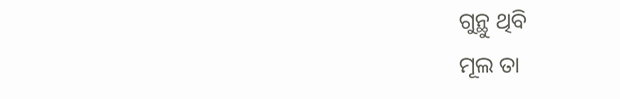ଗୁନ୍ଥୁ ଥିବି
ମୂଲ ତା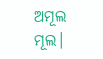ଅମୂଲ ମୂଲ।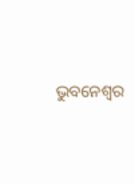ଭୁବନେଶ୍ଵର